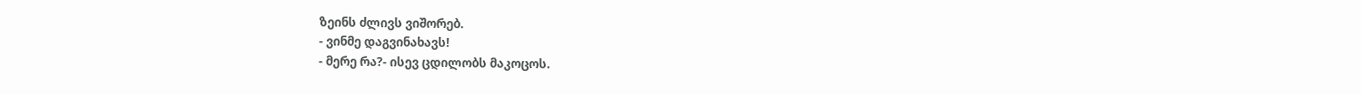ზეინს ძლივს ვიშორებ.
- ვინმე დაგვინახავს!
- მერე რა?- ისევ ცდილობს მაკოცოს.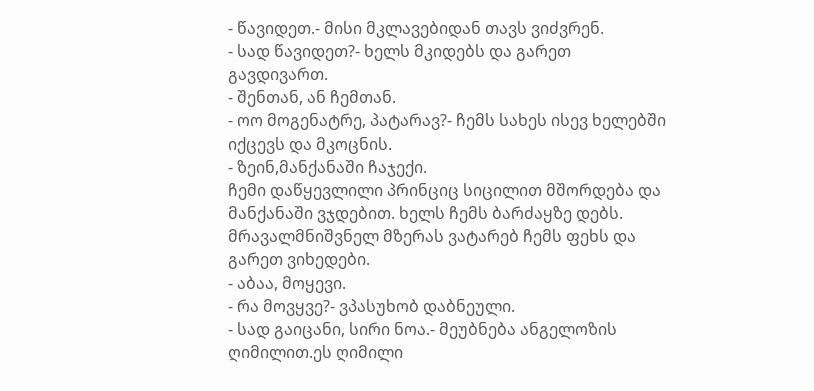- წავიდეთ.- მისი მკლავებიდან თავს ვიძვრენ.
- სად წავიდეთ?- ხელს მკიდებს და გარეთ გავდივართ.
- შენთან, ან ჩემთან.
- ოო მოგენატრე, პატარავ?- ჩემს სახეს ისევ ხელებში იქცევს და მკოცნის.
- ზეინ,მანქანაში ჩაჯექი.
ჩემი დაწყევლილი პრინციც სიცილით მშორდება და მანქანაში ვჯდებით. ხელს ჩემს ბარძაყზე დებს. მრავალმნიშვნელ მზერას ვატარებ ჩემს ფეხს და გარეთ ვიხედები.
- აბაა, მოყევი.
- რა მოვყვე?- ვპასუხობ დაბნეული.
- სად გაიცანი, სირი ნოა.- მეუბნება ანგელოზის ღიმილით.ეს ღიმილი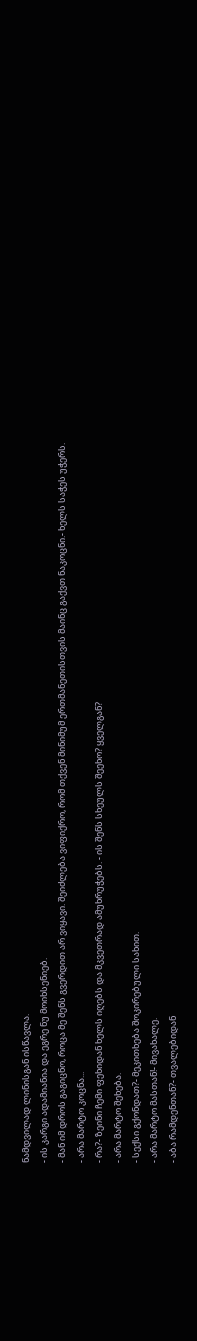ნამდვილად ლინისგან ისწავლა.
- ის კარგი ადამიანია და ეგრე ნუ მოიხსენიებ.
- მან იმ დროს გაგიცნო, როცა მე შენს გვერდით არ ვიყავი. შეიძლება ვიფიქრო, რომ თქვენ მინიმუმ ერთმანეთისთვის მაინც გაქვთ ნაკოცნი.- ხელს საჭეს უჭერს.
- არა მარტო კოცნა...
- რა?- ზეინი ჩემი ფეხიდან ხელს იღებს და მკვეთრად ამუხრუჭებს. - ის შენს სხეულს შეეხო? ყველგან?
- არა მარტო შეხება.
- სექსი გქონდათ?- მეკითხება შოკირებული სახით.
- არა მარტო მასთან!- მივახალე.
- აბა რამდენთან?- თვალებიდან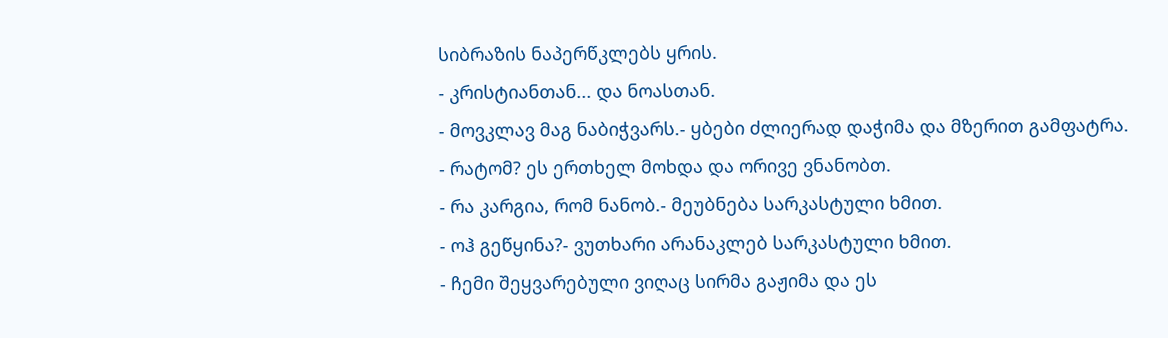სიბრაზის ნაპერწკლებს ყრის.
- კრისტიანთან... და ნოასთან.
- მოვკლავ მაგ ნაბიჭვარს.- ყბები ძლიერად დაჭიმა და მზერით გამფატრა.
- რატომ? ეს ერთხელ მოხდა და ორივე ვნანობთ.
- რა კარგია, რომ ნანობ.- მეუბნება სარკასტული ხმით.
- ოჰ გეწყინა?- ვუთხარი არანაკლებ სარკასტული ხმით.
- ჩემი შეყვარებული ვიღაც სირმა გაჟიმა და ეს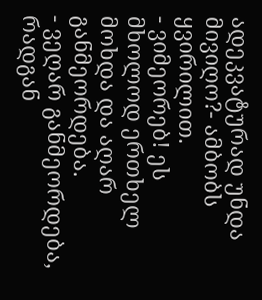ადეკვატურად უნდა მივიღო?- ამბობს ყვირილით.
- ვიმეორებ! ეს მხოლოდ ერთხელ მოხდა და აღარ განმეორდება.
- ვეღარ განმეორდება, რადგან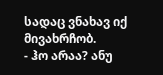სადაც ვნახავ იქ მივახრჩობ.
- ჰო არაა? ანუ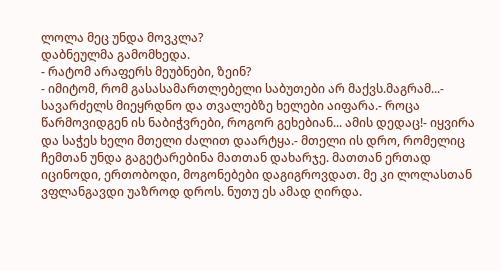ლოლა მეც უნდა მოვკლა?
დაბნეულმა გამომხედა.
- რატომ არაფერს მეუბნები, ზეინ?
- იმიტომ, რომ გასასამართლებელი საბუთები არ მაქვს.მაგრამ...- სავარძელს მიეყრდნო და თვალებზე ხელები აიფარა.- როცა წარმოვიდგენ ის ნაბიჭვრები, როგორ გეხებიან... ამის დედაც!- იყვირა და საჭეს ხელი მთელი ძალით დაარტყა.- მთელი ის დრო, რომელიც ჩემთან უნდა გაგეტარებინა მათთან დახარჯე. მათთან ერთად იცინოდი, ერთობოდი, მოგონებები დაგიგროვდათ. მე კი ლოლასთან ვფლანგავდი უაზროდ დროს. ნუთუ ეს ამად ღირდა.